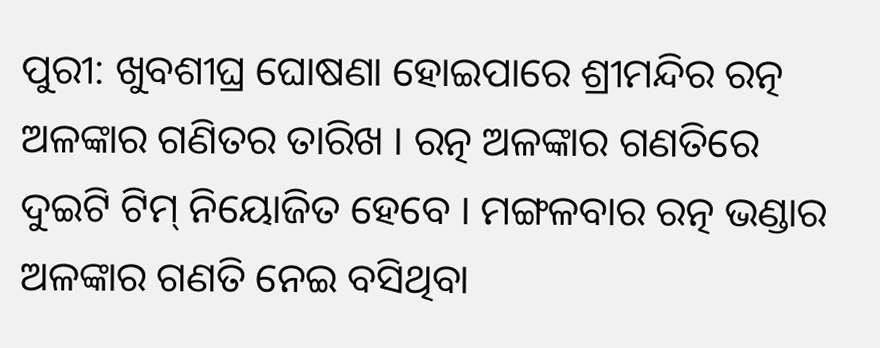ପୁରୀ: ଖୁବଶୀଘ୍ର ଘୋଷଣା ହୋଇପାରେ ଶ୍ରୀମନ୍ଦିର ରତ୍ନ ଅଳଙ୍କାର ଗଣିତର ତାରିଖ । ରତ୍ନ ଅଳଙ୍କାର ଗଣତିରେ ଦୁଇଟି ଟିମ୍ ନିୟୋଜିତ ହେବେ । ମଙ୍ଗଳବାର ରତ୍ନ ଭଣ୍ଡାର ଅଳଙ୍କାର ଗଣତି ନେଇ ବସିଥିବା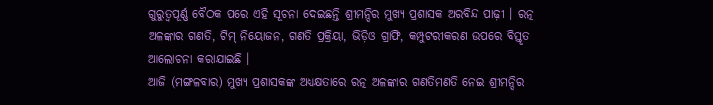ଗୁରୁତ୍ୱପୂର୍ଣ୍ଣ ବୈଠକ ପରେ ଏହି ସୂଚନା ଦେଇଛନ୍ତି ଶ୍ରୀମନ୍ଦିର ମୁଖ୍ୟ ପ୍ରଶାସକ ଅରବିନ୍ଦ ପାଢ଼ୀ । ରତ୍ନ ଅଳଙ୍କାର ଗଣତି, ଟିମ୍ ନିୟୋଜନ, ଗଣତି ପ୍ରକ୍ରିୟା, ଭିଡ଼ିଓ ଗ୍ରାଫି, କମ୍ପୁଟରୀକରଣ ଉପରେ ବିସ୍ତୃତ ଆଲୋଚନା କରାଯାଇଛି ।
ଆଜି (ମଙ୍ଗଳବାର) ମୁଖ୍ୟ ପ୍ରଶାସକଙ୍କ ଅଧ୍ୟକ୍ଷତାରେ ରତ୍ନ ଅଳଙ୍କାର ଗଣତିମଣତି ନେଇ ଶ୍ରୀମନ୍ଦିର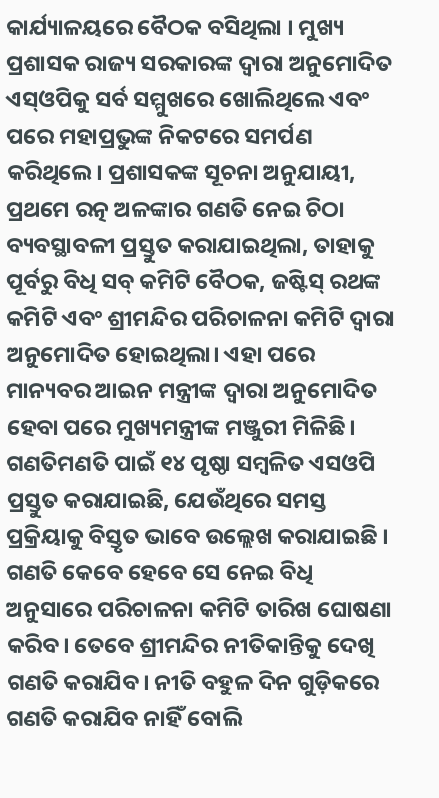କାର୍ଯ୍ୟାଳୟରେ ବୈଠକ ବସିଥିଲା । ମୁଖ୍ୟ ପ୍ରଶାସକ ରାଜ୍ୟ ସରକାରଙ୍କ ଦ୍ୱାରା ଅନୁମୋଦିତ ଏସ୍ଓପିକୁ ସର୍ବ ସମ୍ମୁଖରେ ଖୋଲିଥିଲେ ଏବଂ ପରେ ମହାପ୍ରଭୁଙ୍କ ନିକଟରେ ସମର୍ପଣ କରିଥିଲେ। ପ୍ରଶାସକଙ୍କ ସୂଚନା ଅନୁଯାୟୀ, ପ୍ରଥମେ ରତ୍ନ ଅଳଙ୍କାର ଗଣତି ନେଇ ଚିଠା ବ୍ୟବସ୍ଥାବଳୀ ପ୍ରସ୍ତୁତ କରାଯାଇଥିଲା, ତାହାକୁ ପୂର୍ବରୁ ବିଧି ସବ୍ କମିଟି ବୈଠକ, ଜଷ୍ଟିସ୍ ରଥଙ୍କ କମିଟି ଏବଂ ଶ୍ରୀମନ୍ଦିର ପରିଚାଳନା କମିଟି ଦ୍ୱାରା ଅନୁମୋଦିତ ହୋଇଥିଲା। ଏହା ପରେ ମାନ୍ୟବର ଆଇନ ମନ୍ତ୍ରୀଙ୍କ ଦ୍ୱାରା ଅନୁମୋଦିତ ହେବା ପରେ ମୁଖ୍ୟମନ୍ତ୍ରୀଙ୍କ ମଞ୍ଜୁରୀ ମିଳିଛି।
ଗଣତିମଣତି ପାଇଁ ୧୪ ପୃଷ୍ଠା ସମ୍ବଳିତ ଏସଓପି ପ୍ରସ୍ତୁତ କରାଯାଇଛି, ଯେଉଁଥିରେ ସମସ୍ତ ପ୍ରକ୍ରିୟାକୁ ବିସ୍ତୃତ ଭାବେ ଉଲ୍ଲେଖ କରାଯାଇଛି । ଗଣତି କେବେ ହେବେ ସେ ନେଇ ବିଧି ଅନୁସାରେ ପରିଚାଳନା କମିଟି ତାରିଖ ଘୋଷଣା କରିବ। ତେବେ ଶ୍ରୀମନ୍ଦିର ନୀତିକାନ୍ତିକୁ ଦେଖି ଗଣତି କରାଯିବ। ନୀତି ବହୁଳ ଦିନ ଗୁଡ଼ିକରେ ଗଣତି କରାଯିବ ନାହିଁ ବୋଲି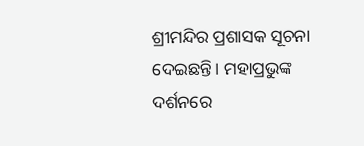ଶ୍ରୀମନ୍ଦିର ପ୍ରଶାସକ ସୂଚନା ଦେଇଛନ୍ତି। ମହାପ୍ରଭୁଙ୍କ ଦର୍ଶନରେ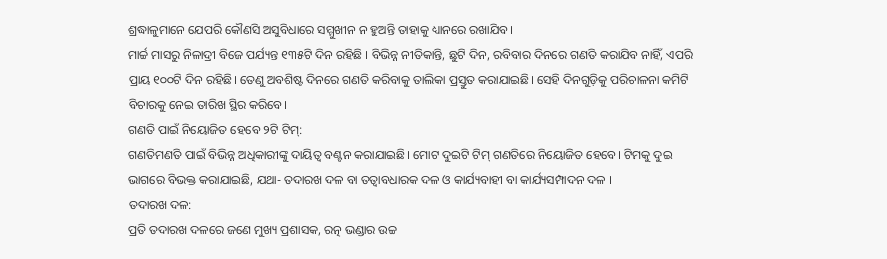ଶ୍ରଦ୍ଧାଳୁମାନେ ଯେପରି କୌଣସି ଅସୁବିଧାରେ ସମ୍ମୁଖୀନ ନ ହୁଅନ୍ତି ତାହାକୁ ଧ୍ୟାନରେ ରଖାଯିବ।
ମାର୍ଚ୍ଚ ମାସରୁ ନିଳାଦ୍ରୀ ବିଜେ ପର୍ଯ୍ୟନ୍ତ ୧୩୫ଟି ଦିନ ରହିଛି । ବିଭିନ୍ନ ନୀତିକାନ୍ତି, ଛୁଟି ଦିନ, ରବିବାର ଦିନରେ ଗଣତି କରାଯିବ ନାହିଁ, ଏପରି ପ୍ରାୟ ୧୦୦ଟି ଦିନ ରହିଛି। ତେଣୁ ଅବଶିଷ୍ଟ ଦିନରେ ଗଣତି କରିବାକୁ ତାଲିକା ପ୍ରସ୍ତୁତ କରାଯାଇଛି। ସେହି ଦିନଗୁଡ଼ିକୁ ପରିଚାଳନା କମିଟି ବିଚାରକୁ ନେଇ ତାରିଖ ସ୍ଥିର କରିବେ।
ଗଣତି ପାଇଁ ନିୟୋଜିତ ହେବେ ୨ଟି ଟିମ୍:
ଗଣତିମଣତି ପାଇଁ ବିଭିନ୍ନ ଅଧିକାରୀଙ୍କୁ ଦାୟିତ୍ୱ ବଣ୍ଟନ କରାଯାଇଛି। ମୋଟ ଦୁଇଟି ଟିମ୍ ଗଣତିରେ ନିୟୋଜିତ ହେବେ। ଟିମକୁ ଦୁଇ ଭାଗରେ ବିଭକ୍ତ କରାଯାଇଛି, ଯଥା- ତଦାରଖ ଦଳ ବା ତତ୍ୱାବଧାରକ ଦଳ ଓ କାର୍ଯ୍ୟବାହୀ ବା କାର୍ଯ୍ୟସମ୍ପାଦନ ଦଳ ।
ତଦାରଖ ଦଳ:
ପ୍ରତି ତଦାରଖ ଦଳରେ ଜଣେ ମୁଖ୍ୟ ପ୍ରଶାସକ, ରତ୍ନ ଭଣ୍ଡାର ଉଚ୍ଚ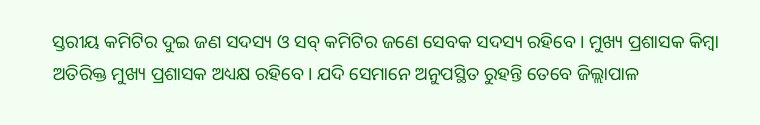ସ୍ତରୀୟ କମିଟିର ଦୁଇ ଜଣ ସଦସ୍ୟ ଓ ସବ୍ କମିଟିର ଜଣେ ସେବକ ସଦସ୍ୟ ରହିବେ। ମୁଖ୍ୟ ପ୍ରଶାସକ କିମ୍ବା ଅତିରିକ୍ତ ମୁଖ୍ୟ ପ୍ରଶାସକ ଅଧ୍ୟକ୍ଷ ରହିବେ। ଯଦି ସେମାନେ ଅନୁପସ୍ଥିତ ରୁହନ୍ତି ତେବେ ଜିଲ୍ଲାପାଳ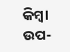କିମ୍ବା ଉପ-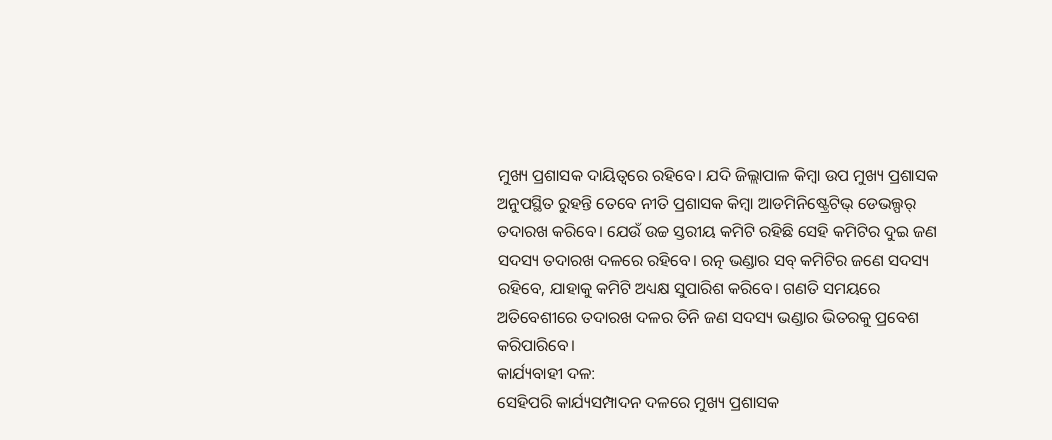ମୁଖ୍ୟ ପ୍ରଶାସକ ଦାୟିତ୍ୱରେ ରହିବେ। ଯଦି ଜିଲ୍ଲାପାଳ କିମ୍ବା ଉପ ମୁଖ୍ୟ ପ୍ରଶାସକ ଅନୁପସ୍ଥିତ ରୁହନ୍ତି ତେବେ ନୀତି ପ୍ରଶାସକ କିମ୍ବା ଆଡମିନିଷ୍ଟ୍ରେଟିଭ୍ ଡେଭଲ୍ପର୍ ତଦାରଖ କରିବେ। ଯେଉଁ ଉଚ୍ଚ ସ୍ତରୀୟ କମିଟି ରହିଛି ସେହି କମିଟିର ଦୁଇ ଜଣ ସଦସ୍ୟ ତଦାରଖ ଦଳରେ ରହିବେ। ରତ୍ନ ଭଣ୍ଡାର ସବ୍ କମିଟିର ଜଣେ ସଦସ୍ୟ ରହିବେ, ଯାହାକୁ କମିଟି ଅଧ୍ୟକ୍ଷ ସୁପାରିଶ କରିବେ। ଗଣତି ସମୟରେ ଅତିବେଶୀରେ ତଦାରଖ ଦଳର ତିନି ଜଣ ସଦସ୍ୟ ଭଣ୍ଡାର ଭିତରକୁ ପ୍ରବେଶ କରିପାରିବେ।
କାର୍ଯ୍ୟବାହୀ ଦଳ:
ସେହିପରି କାର୍ଯ୍ୟସମ୍ପାଦନ ଦଳରେ ମୁଖ୍ୟ ପ୍ରଶାସକ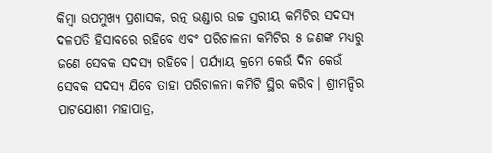କିମ୍ବା ଉପମୁଖ୍ୟ ପ୍ରଶାସକ, ରତ୍ନ ଭଣ୍ଡାର ଉଚ୍ଚ ସ୍ତରୀୟ କମିଟିର ସଦସ୍ୟ ଦଳପତି ହିସାବରେ ରହିବେ ଏବଂ ପରିଚାଳନା କମିଟିର ୫ ଜଣଙ୍କ ମଧ୍ୟରୁ ଜଣେ ସେବକ ସଦସ୍ୟ ରହିବେ। ପର୍ଯ୍ୟାୟ କ୍ରମେ କେଉଁ ଦିନ କେଉଁ ସେବକ ସଦସ୍ୟ ଯିବେ ତାହା ପରିଚାଳନା କମିଟି ସ୍ଥିର କରିବ। ଶ୍ରୀମନ୍ଦିର ପାଟଯୋଶୀ ମହାପାତ୍ର,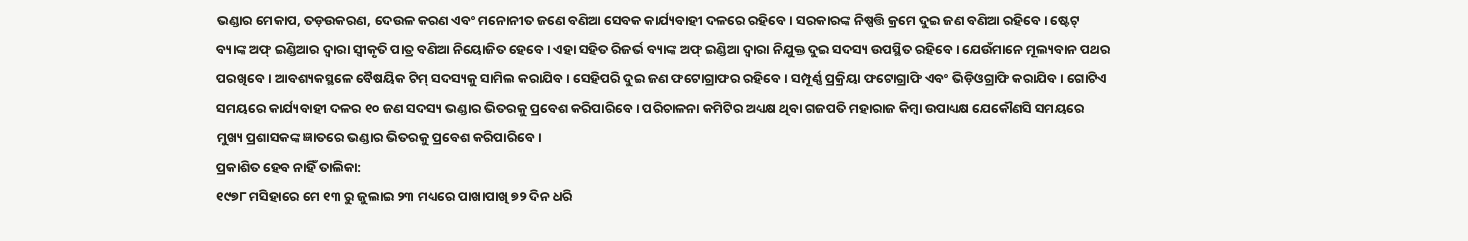ଭଣ୍ଡାର ମେକାପ, ତଡ଼ଉକରଣ, ଦେଉଳ କରଣ ଏବଂ ମନୋନୀତ ଜଣେ ବଣିଆ ସେବକ କାର୍ଯ୍ୟବାହୀ ଦଳରେ ରହିବେ। ସରକାରଙ୍କ ନିଷ୍ପତ୍ତି କ୍ରମେ ଦୁଇ ଜଣ ବଣିଆ ରହିବେ। ଷ୍ଟେଟ୍ ବ୍ୟାଙ୍କ ଅଫ୍ ଇଣ୍ଡିଆର ଦ୍ୱାରା ସ୍ୱୀକୃତି ପାତ୍ର ବଣିଆ ନିୟୋଜିତ ହେବେ। ଏହା ସହିତ ରିଜର୍ଭ ବ୍ୟାଙ୍କ ଅଫ୍ ଇଣ୍ଡିଆ ଦ୍ୱାରା ନିଯୁକ୍ତ ଦୁଇ ସଦସ୍ୟ ଉପସ୍ଥିତ ରହିବେ। ଯେଉଁମାନେ ମୂଲ୍ୟବାନ ପଥର ପରଖିବେ। ଆବଶ୍ୟକସ୍ଥଳେ ବୈଷୟିକ ଟିମ୍ ସଦସ୍ୟକୁ ସାମିଲ କରାଯିବ। ସେହିପରି ଦୁଇ ଜଣ ଫଟୋଗ୍ରାଫର ରହିବେ। ସମ୍ପୂର୍ଣ୍ଣ ପ୍ରକ୍ରିୟା ଫଟୋଗ୍ରାଫି ଏବଂ ଭିଡ଼ିଓଗ୍ରାଫି କରାଯିବ। ଗୋଟିଏ ସମୟରେ କାର୍ଯ୍ୟବାହୀ ଦଳର ୧୦ ଜଣ ସଦସ୍ୟ ଭଣ୍ଡାର ଭିତରକୁ ପ୍ରବେଶ କରିପାରିବେ। ପରିଚାଳନା କମିଟିର ଅଧ୍ୟକ୍ଷ ଥିବା ଗଜପତି ମହାରାଜ କିମ୍ବା ଉପାଧ୍ୟକ୍ଷ ଯେକୌଣସି ସମୟରେ ମୁଖ୍ୟ ପ୍ରଶାସକଙ୍କ ଜ୍ଞାତରେ ଭଣ୍ଡାର ଭିତରକୁ ପ୍ରବେଶ କରିପାରିବେ।
ପ୍ରକାଶିତ ହେବ ନାହିଁ ତାଲିକା:
୧୯୭୮ ମସିହାରେ ମେ ୧୩ ରୁ ଜୁଲାଇ ୨୩ ମଧ୍ୟରେ ପାଖାପାଖି ୭୨ ଦିନ ଧରି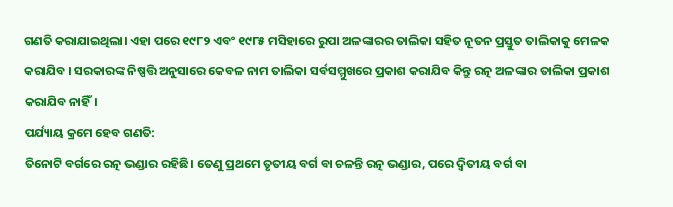ଗଣତି କରାଯାଇଥିଲା। ଏହା ପରେ ୧୯୮୨ ଏବଂ ୧୯୮୫ ମସିହାରେ ରୁପା ଅଳଙ୍କାରର ତାଲିକା ସହିତ ନୂତନ ପ୍ରସ୍ତୁତ ତାଲିକାକୁ ମେଳକ କରାଯିବ । ସରକାରଙ୍କ ନିଷ୍ପତ୍ତି ଅନୁସାରେ କେବଳ ନାମ ତାଲିକା ସର୍ବସମ୍ମୁଖରେ ପ୍ରକାଶ କରାଯିବ କିନ୍ତୁ ରତ୍ନ ଅଳଙ୍କାର ତାଲିକା ପ୍ରକାଶ କରାଯିବ ନାହିଁ।
ପର୍ଯ୍ୟାୟ କ୍ରମେ ହେବ ଗଣତି:
ତିନୋଟି ବର୍ଗରେ ରତ୍ନ ଭଣ୍ଡାର ରହିଛି। ତେଣୁ ପ୍ରଥମେ ତୃତୀୟ ବର୍ଗ ବା ଚଳନ୍ତି ରତ୍ନ ଭଣ୍ଡାର, ପରେ ଦ୍ୱିତୀୟ ବର୍ଗ ବା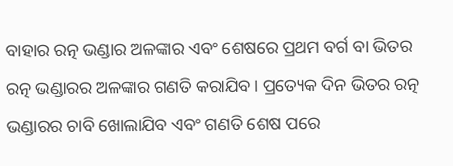ବାହାର ରତ୍ନ ଭଣ୍ଡାର ଅଳଙ୍କାର ଏବଂ ଶେଷରେ ପ୍ରଥମ ବର୍ଗ ବା ଭିତର ରତ୍ନ ଭଣ୍ଡାରର ଅଳଙ୍କାର ଗଣତି କରାଯିବ। ପ୍ରତ୍ୟେକ ଦିନ ଭିତର ରତ୍ନ ଭଣ୍ଡାରର ଚାବି ଖୋଲାଯିବ ଏବଂ ଗଣତି ଶେଷ ପରେ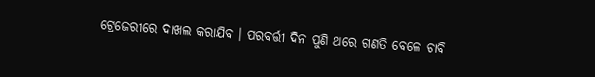ଟ୍ରେଜେରୀରେ ଦାଖଲ କରାଯିବ । ପରବର୍ତ୍ତୀ ଦିନ ପୁଣି ଥରେ ଗଣତି ବେଳେ ଚାବି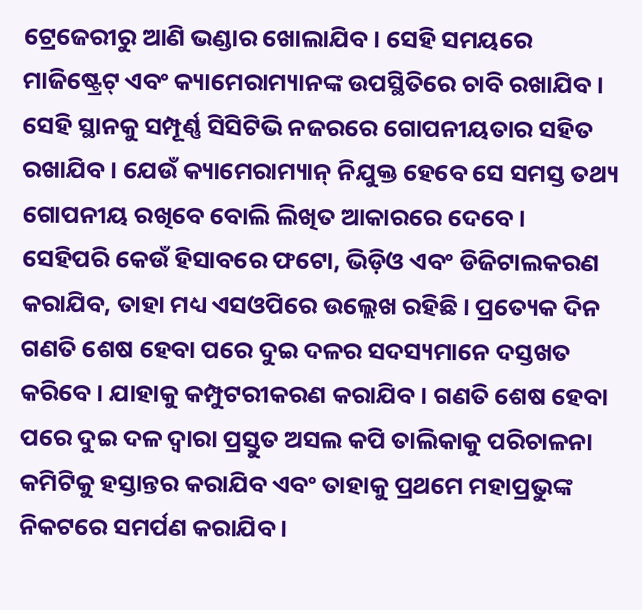ଟ୍ରେଜେରୀରୁ ଆଣି ଭଣ୍ଡାର ଖୋଲାଯିବ। ସେହି ସମୟରେ ମାଜିଷ୍ଟ୍ରେଟ୍ ଏବଂ କ୍ୟାମେରାମ୍ୟାନଙ୍କ ଉପସ୍ଥିତିରେ ଚାବି ରଖାଯିବ। ସେହି ସ୍ଥାନକୁ ସମ୍ପୂର୍ଣ୍ଣ ସିସିଟିଭି ନଜରରେ ଗୋପନୀୟତାର ସହିତ ରଖାଯିବ। ଯେଉଁ କ୍ୟାମେରାମ୍ୟାନ୍ ନିଯୁକ୍ତ ହେବେ ସେ ସମସ୍ତ ତଥ୍ୟ ଗୋପନୀୟ ରଖିବେ ବୋଲି ଲିଖିତ ଆକାରରେ ଦେବେ।
ସେହିପରି କେଉଁ ହିସାବରେ ଫଟୋ, ଭିଡ଼ିଓ ଏବଂ ଡିଜିଟାଲକରଣ କରାଯିବ, ତାହା ମଧ୍ୟ ଏସଓପିରେ ଉଲ୍ଲେଖ ରହିଛି । ପ୍ରତ୍ୟେକ ଦିନ ଗଣତି ଶେଷ ହେବା ପରେ ଦୁଇ ଦଳର ସଦସ୍ୟମାନେ ଦସ୍ତଖତ କରିବେ । ଯାହାକୁ କମ୍ପୁଟରୀକରଣ କରାଯିବ। ଗଣତି ଶେଷ ହେବା ପରେ ଦୁଇ ଦଳ ଦ୍ୱାରା ପ୍ରସ୍ତୁତ ଅସଲ କପି ତାଲିକାକୁ ପରିଚାଳନା କମିଟିକୁ ହସ୍ତାନ୍ତର କରାଯିବ ଏବଂ ତାହାକୁ ପ୍ରଥମେ ମହାପ୍ରଭୁଙ୍କ ନିକଟରେ ସମର୍ପଣ କରାଯିବ ।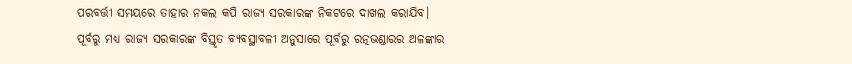ପରବର୍ତ୍ତୀ ସମୟରେ ତାହାର ନକଲ କପି ରାଜ୍ୟ ସରକାରଙ୍କ ନିକଟରେ ଦାଖଲ କରାଯିବ।
ପୂର୍ବରୁ ମଧ୍ୟ ରାଜ୍ୟ ସରକାରଙ୍କ ବିସ୍ତୃତ ବ୍ୟବସ୍ଥାବଳୀ ଅନୁସାରେ ପୂର୍ବରୁ ରତ୍ନଭଣ୍ଡାରର ଅଳଙ୍କାର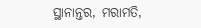ସ୍ଥାନାନ୍ତର, ମରାମତି,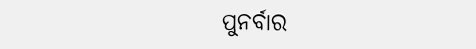ପୁନର୍ବାର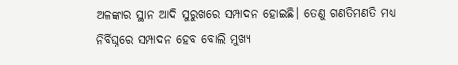ଅଳଙ୍କାର ସ୍ଥାନ ଆଦି ସୁରୁଖରେ ସମ୍ପାଦନ ହୋଇଛି। ତେଣୁ ଗଣତିମଣତି ମଧ୍ୟ ନିର୍ବିଘ୍ନରେ ସମ୍ପାଦନ ହେବ ବୋଲି ମୁଖ୍ୟ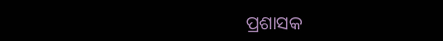ପ୍ରଶାସକ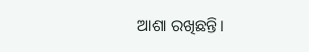ଆଶା ରଖିଛନ୍ତି।